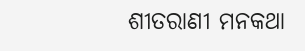ଶୀତରାଣୀ ମନକଥା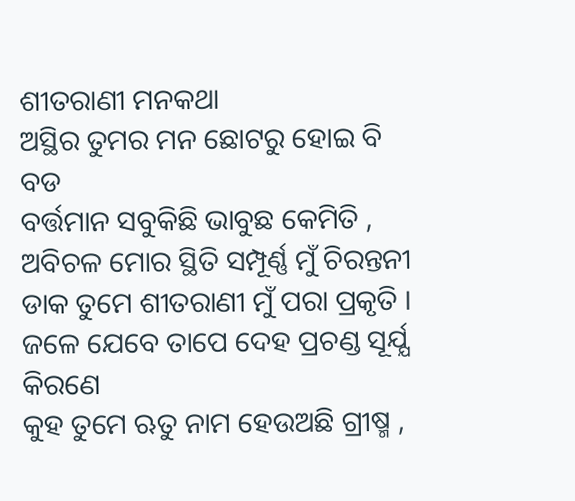ଶୀତରାଣୀ ମନକଥା
ଅସ୍ଥିର ତୁମର ମନ ଛୋଟରୁ ହୋଇ ବି ବଡ
ବର୍ତ୍ତମାନ ସବୁକିଛି ଭାବୁଛ କେମିତି ,
ଅବିଚଳ ମୋର ସ୍ଥିତି ସମ୍ପୂର୍ଣ୍ଣ ମୁଁ ଚିରନ୍ତନୀ
ଡାକ ତୁମେ ଶୀତରାଣୀ ମୁଁ ପରା ପ୍ରକୃତି ।
ଜଳେ ଯେବେ ତାପେ ଦେହ ପ୍ରଚଣ୍ଡ ସୂର୍ଯ୍ଯ କିରଣେ
କୁହ ତୁମେ ଋତୁ ନାମ ହେଉଅଛି ଗ୍ରୀଷ୍ମ ,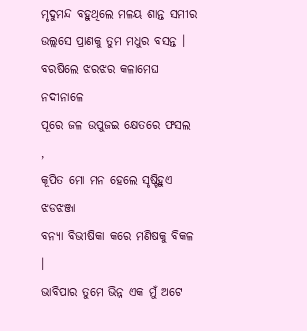ମୃଦୁମନ୍ଦ ବହୁଥିଲେ ମଳୟ ଶାନ୍ତ ସମୀର
ଉଲ୍ଲସେ ପ୍ରାଣକୁ ତୁମ ମଧୁର ବସନ୍ତ ।
ବରଷିଲେ ଝରଝର କଳାମେଘ ନଦୀନାଳେ
ପୂରେ ଜଳ ଉପୁଜଇ କ୍ଷେତରେ ଫସଲ ,
କୂପିତ ମୋ ମନ ହେଲେ ସୃଷ୍ଟିହୁଏ ଝଡଝଞ୍ଜା
ବନ୍ଯା ବିଭୀଷିକା କରେ ମଣିଷକୁ ବିକଳ ।
ଭାବିପାର ତୁମେ ଭିନ୍ନ ଏକ ମୁଁ ଅଟେ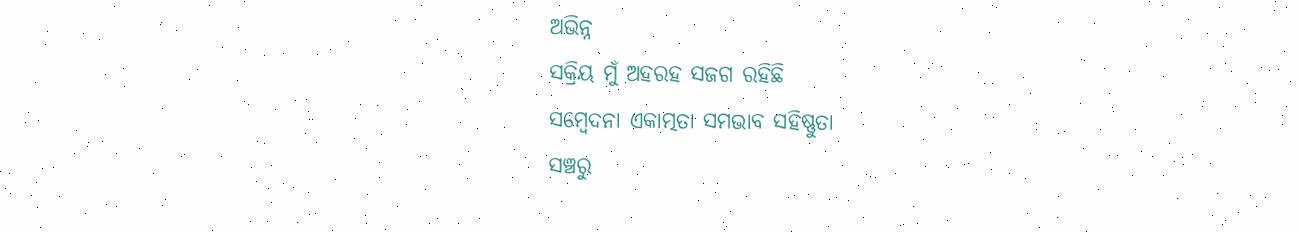ଅଭିନ୍ନ
ସକ୍ରିୟ ମୁଁ ଅହରହ ସଜଗ ରହିଛି
ସମ୍ବେଦନା ଏକାତ୍ମତା ସମଭାବ ସହିଷ୍ଣୁତା
ସଞ୍ଚରୁ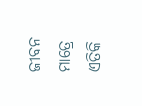ଜୀବନ ମାତ୍ରେ ଏତିକି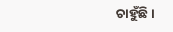ଚାହୁଁଛି ।